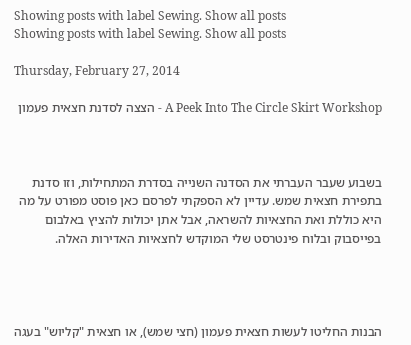Showing posts with label Sewing. Show all posts
Showing posts with label Sewing. Show all posts

Thursday, February 27, 2014

A Peek Into The Circle Skirt Workshop - הצצה לסדנת חצאית פעמון



בשבוע שעבר העברתי את הסדנה השנייה בסדרת המתחילות, וזו סדנת בתפירת חצאית שמש. עדיין לא הספקתי לפרסם כאן פוסט מפורט על מה היא כוללת ואת החצאיות להשראה, אבל אתן יכולות להציץ באלבום בפייסבוק ובלוח פינטרסט שלי המוקדש לחצאיות האדירות האלה.




הבנות החליטו לעשות חצאית פעמון (חצי שמש), או חצאית "קליוש" בעגה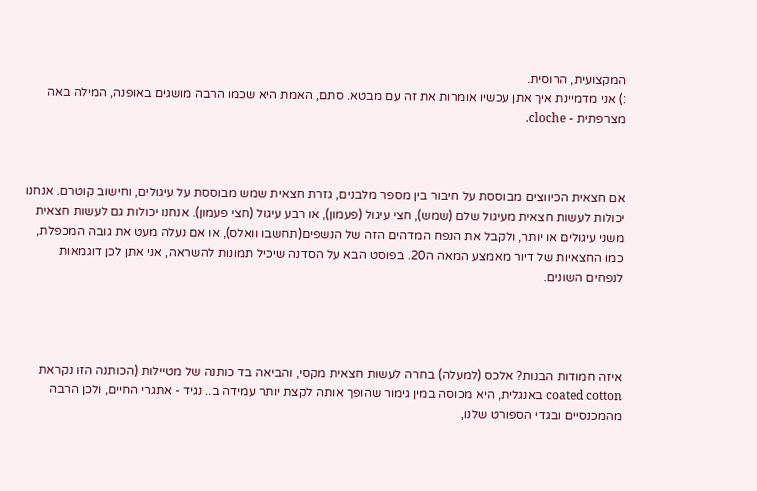המקצועית, הרוסית.
:) אני מדמיינת איך אתן עכשיו אומרות את זה עם מבטא. סתם, האמת היא שכמו הרבה מושגים באופנה, המילה באה מצרפתית - cloche.



אם חצאית הכיווצים מבוססת על חיבור בין מספר מלבנים, גזרת חצאית שמש מבוססת על עיגולים, וחישוב קוטרם. אנחנו יכולות לעשות חצאית מעיגול שלם (שמש), חצי עיגול (פעמון), או רבע עיגול (חצי פעמון). אנחנו יכולות גם לעשות חצאית משני עיגולים או יותר, ולקבל את הנפח המדהים הזה של הנשפים(תחשבו וואלס), או אם נעלה מעט את גובה המכפלת, כמו החצאיות של דיור מאמצע המאה ה20. בפוסט הבא על הסדנה שיכיל תמונות להשראה, אני אתן לכן דוגמאות לנפחים השונים.




איזה חמודות הבנות? אלכס (למעלה) בחרה לעשות חצאית מקסי, והביאה בד כותנה של מטיילות (הכותנה הזו נקראת coated cotton באנגלית, היא מכוסה במין גימור שהופך אותה לקצת יותר עמידה ב.. נגיד - אתגרי החיים, ולכן הרבה מהמכנסיים ובגדי הספורט שלנו,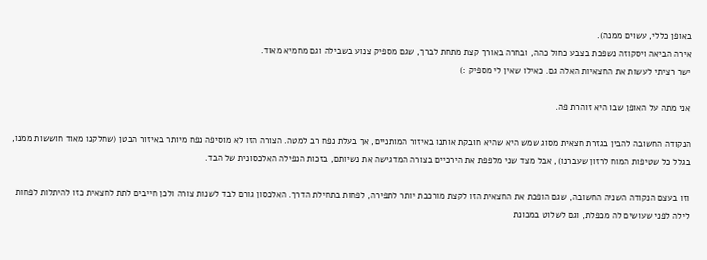באופן כללי, עשוים ממנה).
אירה הביאה ויסקוזה נשפכת בצבע כחול כהה, ובחרה באורך קצת מתחת לברך, שגם מספיק צנוע בשבילה וגם מחמיא מאוד.
ישר רציתי לעשות את החצאיות האלה גם. כאילו שאין לי מספיק :)

אני מתה על האופן שבו היא זוהרת פה.

הנקודה החשובה להבין בגזרת חצאית מסוג שמש היא שהיא חובקת אותנו באיזור המותניים, אך בעלת נפח רב למטה. הצורה הזו לא מוסיפה נפח מיותר באיזור הבטן (שחלקנו מאוד חוששות ממנו, בגלל כל שטיפות המוח לרזון שעברנו), אבל מצד שני מלפפת את הירכיים בצורה המדגישה את נשיותם, בזכות הנפילה האלכסונית של הבד.

וזו בעצם הנקודה השניה החשובה, שגם הופכת את החצאית הזו לקצת מורכבת יותר לתפירה, לפחות בתחילת הדרך. האלכסון גורם לבד לשנות צורה ולכן חייבים לתת לחצאית כזו להיתלות לפחות לילה לפני שעושים לה מכפלת, וגם לשלוט במכונת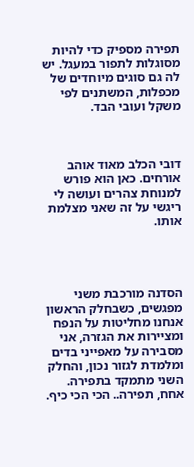תפירה מספיק כדי להיות מסוגלות לתפור במעגל. יש לה גם סוגים מיוחדים של מכפלות, המשתנים לפי משקל ועובי הבד.



דובי הכלב מאוד אוהב אורחים. כאן הוא פורש למנוחת צהרים ועושה לי ריגשי על זה שאני מצלמת אותו.




הסדנה מורכבת משני מפגשים, כשבחלק הראשון אנחנו מחליטות על הנפח ומציירות את הגזרה, אני מסבירה על מאפייני בדים ומלמדת לגזור נכון, והחלק השני מתמקד בתפירה. אחח, תפירה.. הכי הכי כיף.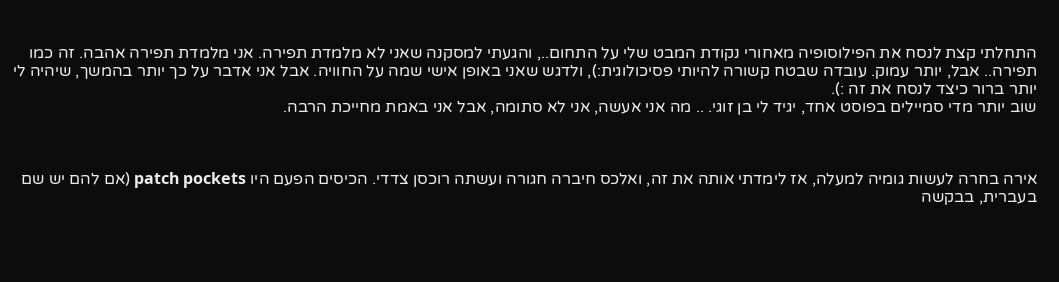התחלתי קצת לנסח את הפילוסופיה מאחורי נקודת המבט שלי על התחום.., והגעתי למסקנה שאני לא מלמדת תפירה. אני מלמדת תפירה אהבה. זה כמו תפירה.. אבל, יותר עמוק. עובדה שבטח קשורה להיותי פסיכולוגית:), ולדגש שאני באופן אישי שמה על החוויה. אבל אני אדבר על כך יותר בהמשך, שיהיה לי יותר ברור כיצד לנסח את זה :).
שוב יותר מדי סמיילים בפוסט אחד, יגיד לי בן זוגי. .. מה אני אעשה, אני לא סתומה, אבל אני באמת מחייכת הרבה.



אירה בחרה לעשות גומיה למעלה, אז לימדתי אותה את זה, ואלכס חיברה חגורה ועשתה רוכסן צדדי. הכיסים הפעם היו patch pockets (אם להם יש שם בעברית, בבקשה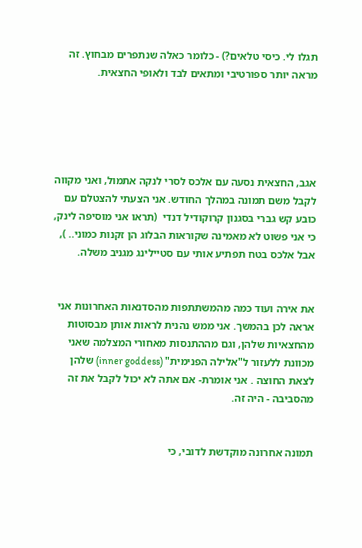תגלו לי. כיסי טלאים?) - כלומר כאלה שנתפרים מבחוץ. זה מראה יותר ספורטיבי ומתאים לבד ולאופי החצאית.





אגב, החצאית נסעה עם אלכס לסרי לנקה אתמול, ואני מקווה לקבל משם תמונה במהלך החודש. אני הצעתי להצטלם עם כובע קש גברי בסגנון קרוקודיל דנדי  (תראו אני מוסיפה לינק, כי אני פשוט לא מאמינה שקוראות הבלוג הן זקנות כמוני.. ), אבל אלכס בטח תפתיע אותי עם סטיילינג מגניב משלה.


את אירה ועוד כמה מהמשתתפות מהסדנאות האחרונות אני אראה לכן בהמשך. אני ממש נהנית לראות אותן מבסוטות מהחצאיות שלהן, וגם מההתנסות מאחורי המצלמה שאני מכוונת ללעזור ל"אלילה הפנימית" (inner goddess) שלהן לצאת החוצה . אני אומרת- אם אתה לא יכול לקבל את זה מהסביבה - היה זה.


תמונה אחרונה מוקדשת לדובי, כי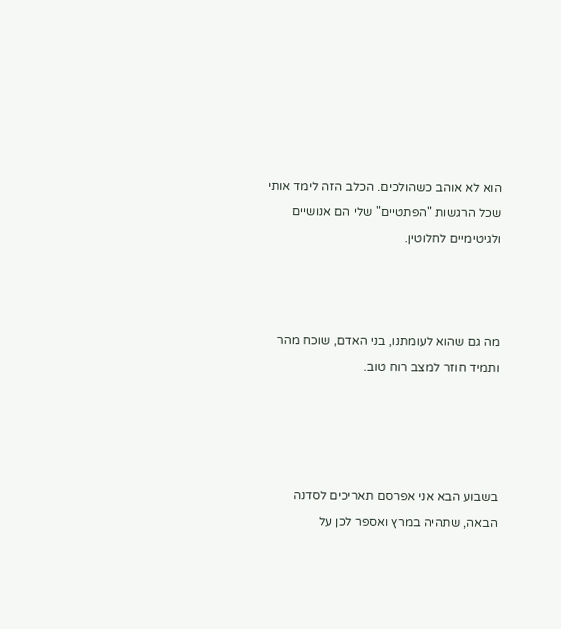הוא לא אוהב כשהולכים. הכלב הזה לימד אותי שכל הרגשות "הפתטיים" שלי הם אנושיים ולגיטימיים לחלוטין.



מה גם שהוא לעומתנו, בני האדם, שוכח מהר ותמיד חוזר למצב רוח טוב.




בשבוע הבא אני אפרסם תאריכים לסדנה הבאה, שתהיה במרץ ואספר לכן על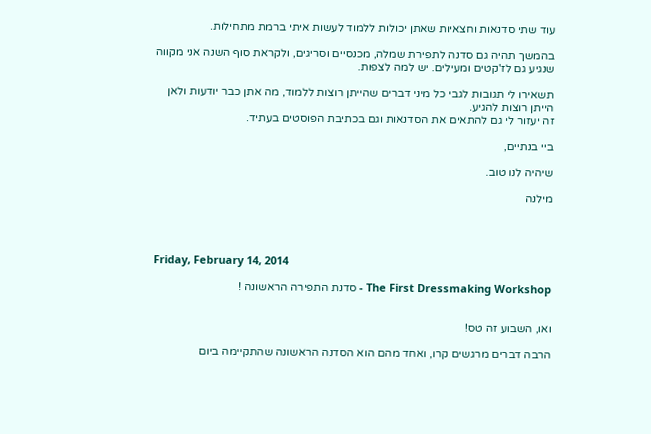עוד שתי סדנאות וחצאיות שאתן יכולות ללמוד לעשות איתי ברמת מתחילות.

בהמשך תהיה גם סדנה לתפירת שמלה, מכנסיים וסריגים, ולקראת סוף השנה אני מקווה שנגיע גם לז'קטים ומעילים. יש למה לצפות.

תשאירו לי תגובות לגבי כל מיני דברים שהייתן רוצות ללמוד, מה אתן כבר יודעות ולאן הייתן רוצות להגיע.
זה יעזור לי גם להתאים את הסדנאות וגם בכתיבת הפוסטים בעתיד.

ביי בנתיים,

שיהיה לנו טוב.

מילנה




Friday, February 14, 2014

The First Dressmaking Workshop - סדנת התפירה הראשונה !


ואו, השבוע זה טס!

הרבה דברים מרגשים קרו, ואחד מהם הוא הסדנה הראשונה שהתקיימה ביום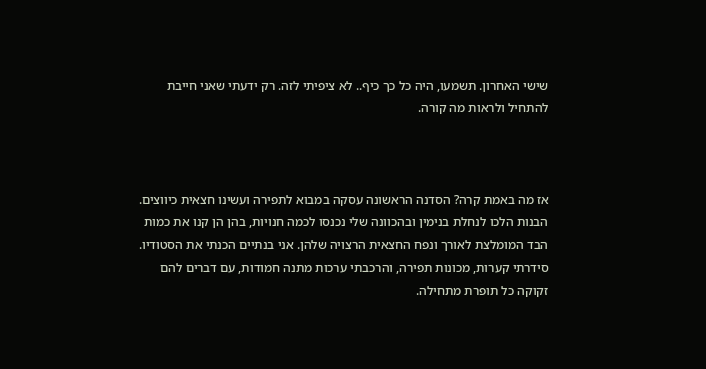שישי האחרון. תשמעו, היה כל כך כיף.. לא ציפיתי לזה. רק ידעתי שאני חייבת להתחיל ולראות מה קורה.



אז מה באמת קרה? הסדנה הראשונה עסקה במבוא לתפירה ועשינו חצאית כיווצים. הבנות הלכו לנחלת בנימין ובהכוונה שלי נכנסו לכמה חנויות, בהן הן קנו את כמות הבד המומלצת לאורך ונפח החצאית הרצויה שלהן. אני בנתיים הכנתי את הסטודיו. סידרתי קערות, מכונות תפירה, והרכבתי ערכות מתנה חמודות, עם דברים להם זקוקה כל תופרת מתחילה.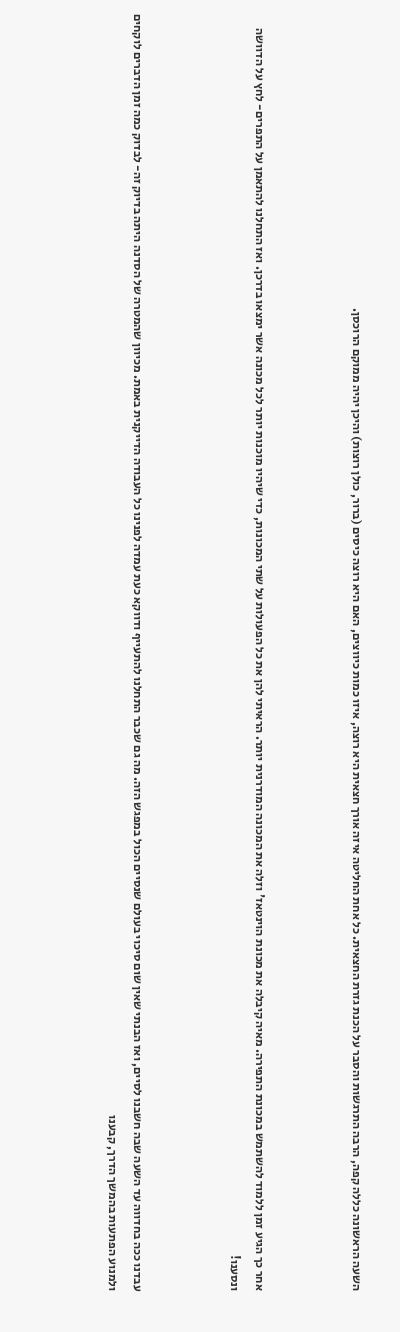השעה הראשונה כללה קפה, הרבה התרגשות והסבר על הכנת גזרת החצאית. כל אחת החליטה איזה אורך חצאית היא רוצה, איזו כמות כיווצים, האם היא רוצה כיסים (ברור, כולן רוצות) והיכן יהיה ממוקם הרוכסן.



אחר כך הגיע זמן ללמוד להשתמש במכונת התפירה. מאיה קיבלה את מכונת הוינטאז' וזלה את המכונה המודרנית יותר. הראיתי להן את כל הפעולות על שתי המכונות, כדי שיהיו מוכנות יותר לכל מכונה אשר ימצאו בדרכן. ואז התחלנו להתאמן על התפרים- לחץ על הדוושה ונסענו!



עבדנו ככה בחדווה עד השעה שבה חשבנו לסיים, ואז הבנתי שאין שום סיכוי בעולם שנסיים הכול במפגש הזה. מה גם שכבר התחלנו להתעייף ודווקא כעת עמדה לפנינו כל העבודה הדייקנית באמת. מכיוון שהמטרה של הסדנה היתה בדיוק זה- לבדוק כמה זמן הדברים לוקחים ולמנוע הפתעות בהמשך הדרך, קבענו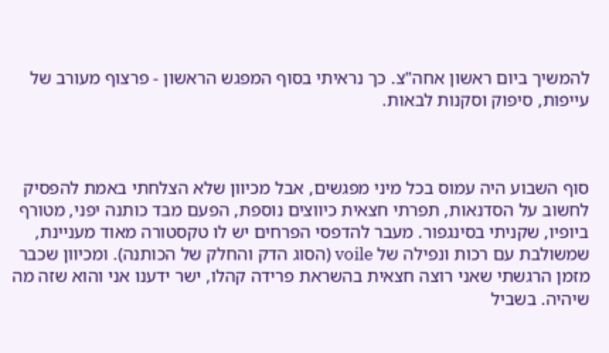להמשיך ביום ראשון אחה"צ. כך נראיתי בסוף המפגש הראשון - פרצוף מעורב של עייפות, סיפוק וסקנות לבאות.



סוף השבוע היה עמוס בכל מיני מפגשים, אבל מכיוון שלא הצלחתי באמת להפסיק לחשוב על הסדנאות, תפרתי חצאית כיווצים נוספת, הפעם מבד כותנה יפני, מטורף ביופיו, שקניתי בסינגפור. מעבר להדפסי הפרחים יש לו טקסטורה מאוד מעניינת, שמשולבת עם רכות ונפילה של voile (הסוג הדק והחלק של הכותנה). ומכיוון שכבר מזמן הרגשתי שאני רוצה חצאית בהשראת פרידה קהלו, ישר ידענו אני והוא שזה מה שיהיה. בשביל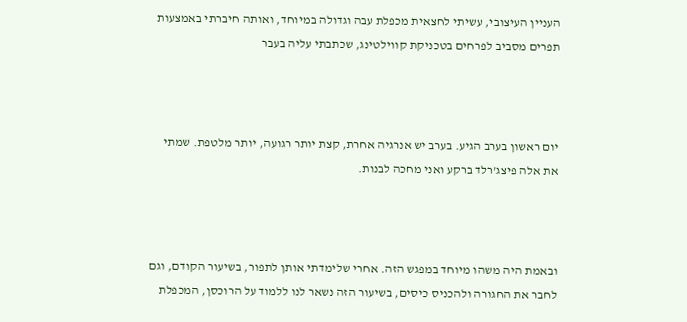העניין העיצובי, עשיתי לחצאית מכפלת עבה וגדולה במיוחד, ואותה חיברתי באמצעות תפרים מסביב לפרחים בטכניקת קווילטינג, שכתבתי עליה בעבר



יום ראשון בערב הגיע. בערב יש אנרגיה אחרת, קצת יותר רגועה, יותר מלטפת. שמתי את אלה פיצג'רלד ברקע ואני מחכה לבנות.



ובאמת היה משהו מיוחד במפגש הזה. אחרי שלימדתי אותן לתפור, בשיעור הקודם, וגם לחבר את החגורה ולהכניס כיסים, בשיעור הזה נשאר לנו ללמוד על הרוכסן, המכפלת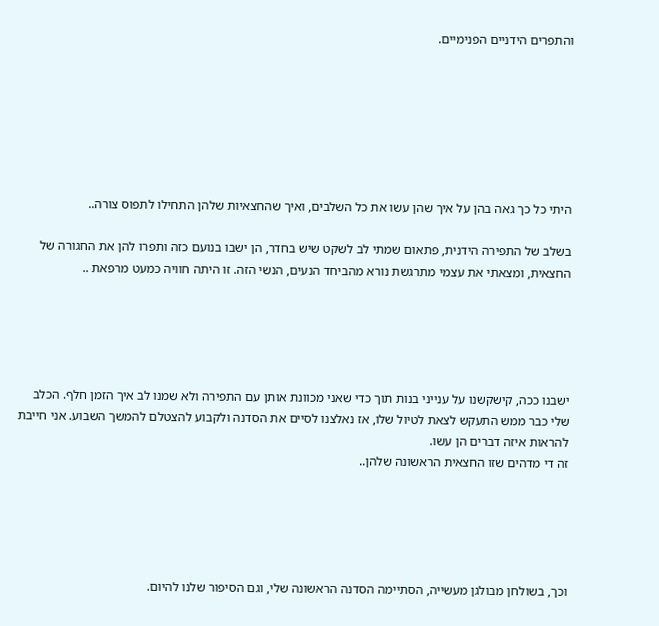והתפרים הידניים הפנימיים.







היתי כל כך גאה בהן על איך שהן עשו את כל השלבים, ואיך שהחצאיות שלהן התחילו לתפוס צורה..

בשלב של התפירה הידנית, פתאום שמתי לב לשקט שיש בחדר, הן ישבו בנועם כזה ותפרו להן את החגורה של החצאית, ומצאתי את עצמי מתרגשת נורא מהביחד הנעים, הנשי הזה. זו היתה חוויה כמעט מרפאת ..





ישבנו ככה, קישקשנו על ענייני בנות תוך כדי שאני מכוונת אותן עם התפירה ולא שמנו לב איך הזמן חלף. הכלב שלי כבר ממש התעקש לצאת לטיול שלו, אז נאלצנו לסיים את הסדנה ולקבוע להצטלם להמשך השבוע. אני חייבת להראות איזה דברים הן עשו.
זה די מדהים שזו החצאית הראשונה שלהן..





וכך, בשולחן מבולגן מעשייה, הסתיימה הסדנה הראשונה שלי, וגם הסיפור שלנו להיום.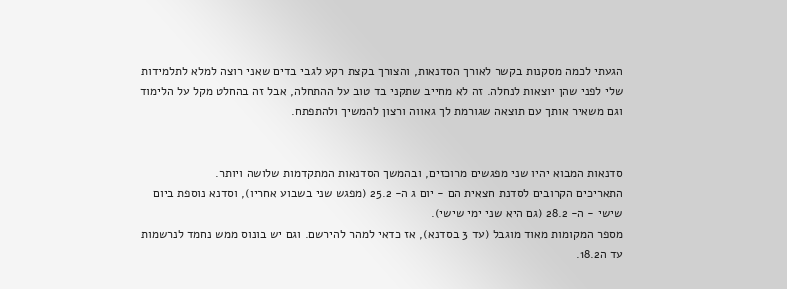הגעתי לכמה מסקנות בקשר לאורך הסדנאות, והצורך בקצת רקע לגבי בדים שאני רוצה למלא לתלמידות שלי לפני שהן יוצאות לנחלה. זה לא מחייב שתקני בד טוב על ההתחלה, אבל זה בהחלט מקל על הלימוד וגם משאיר אותך עם תוצאה שגורמת לך גאווה ורצון להמשיך ולהתפתח.


סדנאות המבוא יהיו שני מפגשים מרוכזים, ובהמשך הסדנאות המתקדמות שלושה ויותר.
התאריכים הקרובים לסדנת חצאית הם - יום ג ה- 25.2 (מפגש שני בשבוע אחריו), וסדנא נוספת ביום שישי - ה- 28.2 (גם היא שני ימי שישי).
מספר המקומות מאוד מוגבל (עד 3 בסדנא), אז כדאי למהר להירשם. וגם יש בונוס ממש נחמד לנרשמות עד ה18.2.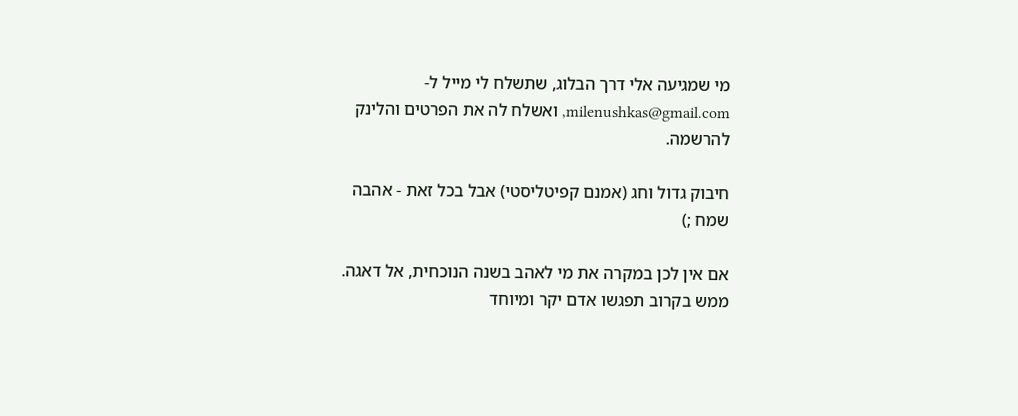מי שמגיעה אלי דרך הבלוג, שתשלח לי מייל ל-milenushkas@gmail.com, ואשלח לה את הפרטים והלינק להרשמה.

חיבוק גדול וחג (אמנם קפיטליסטי) אבל בכל זאת - אהבה  שמח ;)

אם אין לכן במקרה את מי לאהב בשנה הנוכחית, אל דאגה. ממש בקרוב תפגשו אדם יקר ומיוחד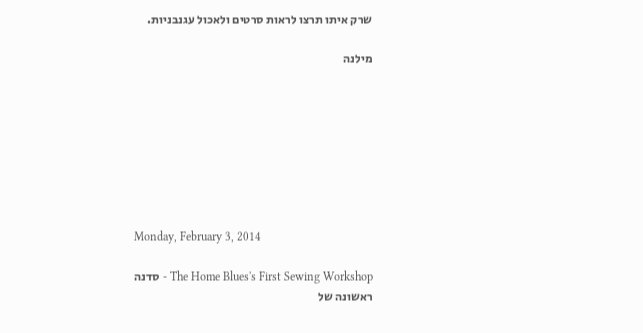שרק איתו תרצו לראות סרטים ולאכול עגנבניות.

מילנה








Monday, February 3, 2014

The Home Blues's First Sewing Workshop - סדנה ראשונה של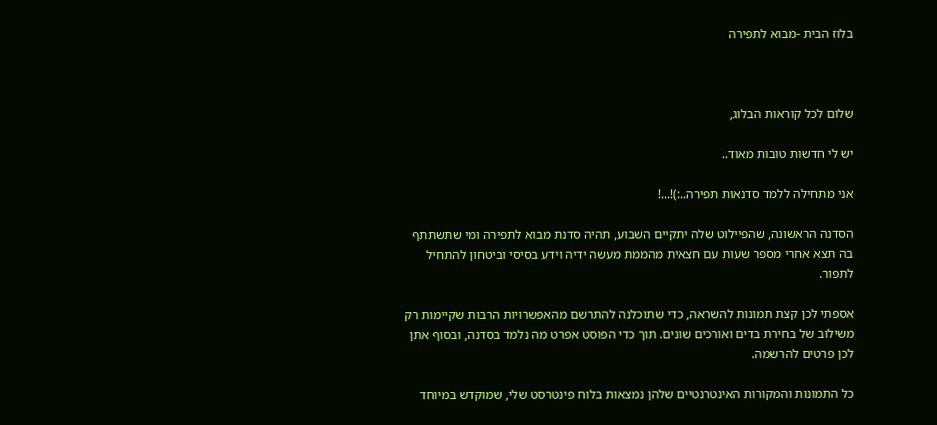בלוז הבית -מבוא לתפירה



שלום לכל קוראות הבלוג,

יש לי חדשות טובות מאוד..

אני מתחילה ללמד סדנאות תפירה..:)!...!

הסדנה הראשונה, שהפיילוט שלה יתקיים השבוע, תהיה סדנת מבוא לתפירה ומי שתשתתף בה תצא אחרי מספר שעות עם חצאית מהממת מעשה ידיה וידע בסיסי וביטחון להתחיל לתפור.

אספתי לכן קצת תמונות להשראה, כדי שתוכלנה להתרשם מהאפשרויות הרבות שקיימות רק משילוב של בחירת בדים ואורכים שונים. תוך כדי הפוסט אפרט מה נלמד בסדנה, ובסוף אתן לכן פרטים להרשמה.

כל התמונות והמקורות האינטרנטיים שלהן נמצאות בלוח פינטרסט שלי, שמוקדש במיוחד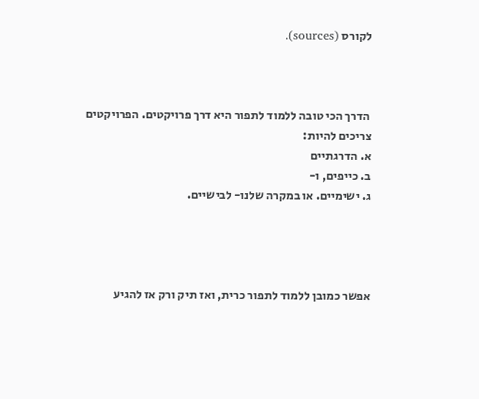לקורס (sources).



 הדרך הכי טובה ללמוד לתפור היא דרך פרויקטים. הפרויקטים צריכים להיות:
א. הדרגתיים
ב. כייפים, ו-
ג. ישימיים. או במקרה שלנו- לבישיים.




אפשר כמובן ללמוד לתפור כרית, ואז תיק ורק אז להגיע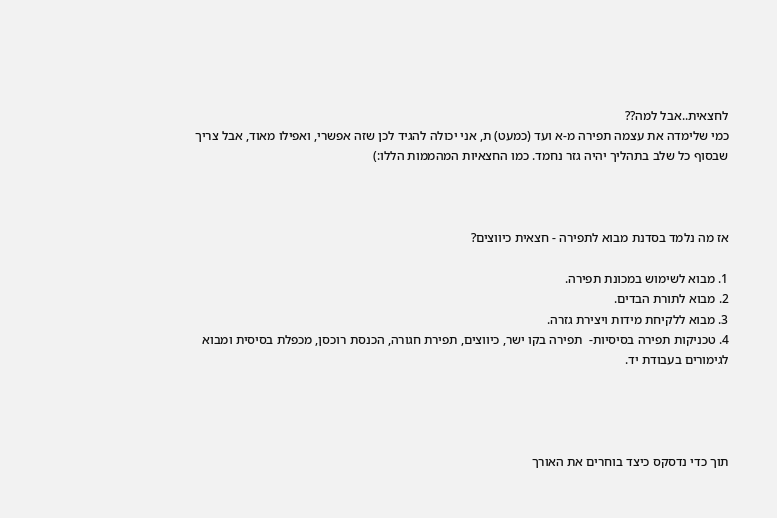לחצאית..אבל למה??
כמי שלימדה את עצמה תפירה מ-א ועד (כמעט) ת, אני יכולה להגיד לכן שזה אפשרי, ואפילו מאוד, אבל צריך שבסוף כל שלב בתהליך יהיה גזר נחמד. כמו החצאיות המהממות הללו:)



אז מה נלמד בסדנת מבוא לתפירה - חצאית כיווצים?

1. מבוא לשימוש במכונת תפירה.
2. מבוא לתורת הבדים.
3. מבוא ללקיחת מידות ויצירת גזרה.
4. טכניקות תפירה בסיסיות-  תפירה בקו ישר, כיווצים, תפירת חגורה, הכנסת רוכסן, מכפלת בסיסית ומבוא לגימורים בעבודת יד.




תוך כדי נדסקס כיצד בוחרים את האורך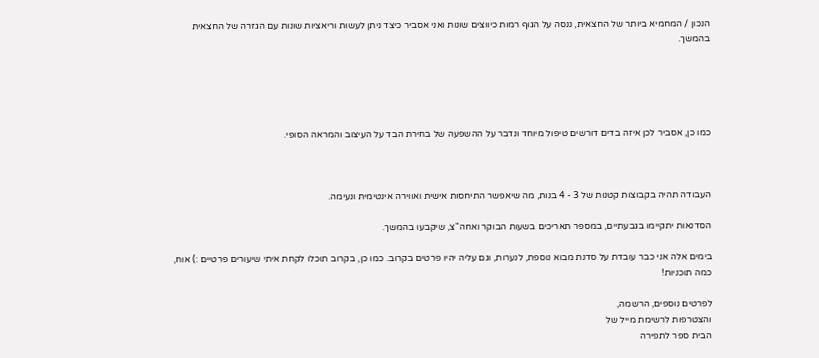הנכון / המחמיא ביותר של החצאית, ננסה על הגוף רמות כיווצים שונות ואני אסביר כיצד ניתן לעשות וריאציות שונות עם הגזרה של החצאית בהמשך.





כמו כן, אסביר לכן איזה בדים דורשים טיפול מיוחד ונדבר על ההשפעה של בחירת הבד על העיצוב והמראה הסופי.



העבודה תהיה בקבוצות קטנות של 3 - 4 בנות, מה שיאפשר התיחסות אישית ואווירה אינטימית ונעימה.

הסדנאות יתקיימו בגבעתיים, במספר תאריכים בשעות הבוקר ואחה"צ, שיקבעו בהמשך.

בימים אלה אני כבר עובדת על סדנת מבוא נוספת, לנערות, וגם עליה יהיו פרטים בקרוב. כמו כן, בקרוב תוכלו לקחת איתי שיעורים פרטיים :) אוח, כמה תוכניות!

לפרטים נוספים, הרשמה,
והצטרפות לרשימת מייל של
הבית ספר לתפירה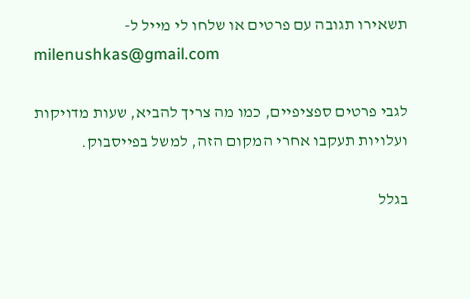תשאירו תגובה עם פרטים או שלחו לי מייל ל-
milenushkas@gmail.com

לגבי פרטים ספציפיים, כמו מה צריך להביא, שעות מדויקות ועלויות תעקבו אחרי המקום הזה, למשל בפייסבוק.

בגלל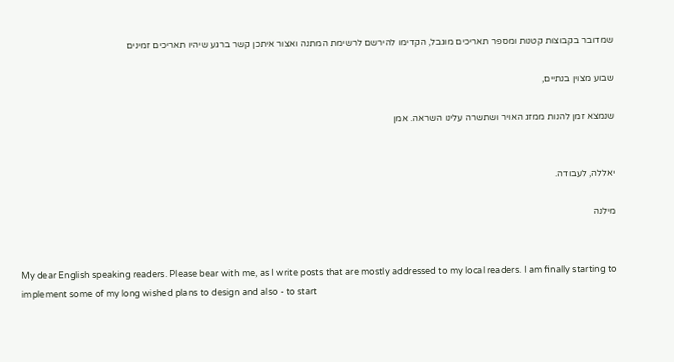שמדובר בקבוצות קטנות ומספר תאריכים מוגבל, הקדימו להירשם לרשימת המתנה ואצור איתכן קשר ברגע שיהיו תאריכים זמינים

שבוע מצוין בנתיים,

שנמצא זמן להנות ממזג האויר ושתשרה עלינו השראה. אמן


יאללה, לעבודה.

מילנה


My dear English speaking readers. Please bear with me, as I write posts that are mostly addressed to my local readers. I am finally starting to implement some of my long wished plans to design and also - to start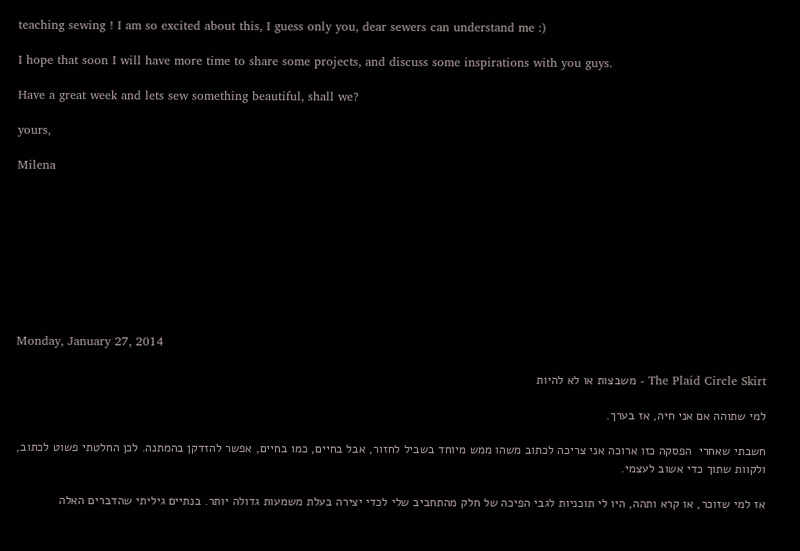teaching sewing ! I am so excited about this, I guess only you, dear sewers can understand me :)

I hope that soon I will have more time to share some projects, and discuss some inspirations with you guys.

Have a great week and lets sew something beautiful, shall we?

yours,

Milena









Monday, January 27, 2014

The Plaid Circle Skirt - משבצות או לא להיות

למי שתוהה אם אני חיה, אז בערך.

חשבתי שאחרי  הפסקה כזו ארוכה אני צריכה לכתוב משהו ממש מיוחד בשביל לחזור, אבל בחיים, כמו בחיים, אפשר להזדקן בהמתנה. לכן החלטתי פשוט לכתוב, ולקוות שתוך כדי אשוב לעצמי.

אז למי שזוכר, או קרא ותהה, היו לי תוכניות לגבי הפיכה של חלק מהתחביב שלי לכדי יצירה בעלת משמעות גדולה יותר. בנתיים גיליתי שהדברים האלה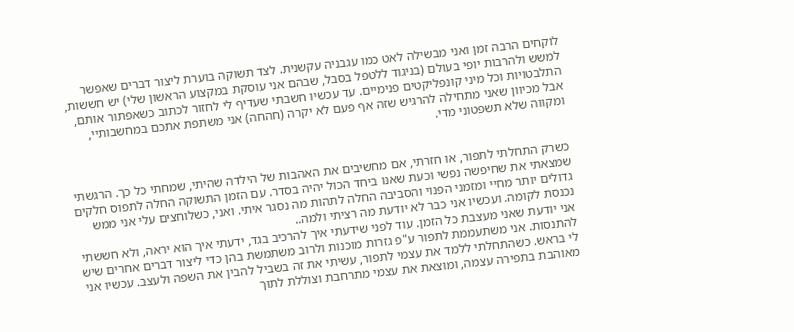לוקחים הרבה זמן ואני מבשילה לאט כמו עגבניה עקשנית. לצד תשוקה בוערת ליצור דברים שאפשר למשש ולהרבות יופי בעולם (בניגוד ללטפל בסבל, שבהם אני עוסקת במקצוע הראשון שלי) יש חששות, התלבטויות וכל מיני קונפליקטים פנימיים. עד עכשיו חשבתי שעדיף לי לחזור לכתוב כשאפתור אותם, אבל מכיוון שאני מתחילה להרגיש שזה אף פעם לא יקרה (חהחה) אני משתפת אתכם במחשבותיי, ומקווה שלא תשפטוני מדי.


כשרק התחלתי לתפור, או חזרתי, אם מחשיבים את האהבות של הילדה שהיתי, שמחתי כל כך. הרגשתי שמצאתי את שחיפשה נפשי וכעת שאנו ביחד הכול יהיה בסדר. עם הזמן התשוקה החלה לתפוס חלקים גדולים יותר מחיי ומזמני הפנוי והסביבה החלה לתהות מה נסגר איתי. ואני, כשלוחצים עלי אני ממש נכנסת לקומה. ועכשיו אני כבר לא יודעת מה רציתי ולמה..
אני יודעת שאני מעצבת כל הזמן. עוד לפני שידעתי איך להרכיב בגד, ידעתי איך הוא יראה, ולא חששתי להתנסות. אני משתעממת לתפור ע"פ גזרות מוכנות ולרוב משתמשת בהן כדי ליצור דברים אחרים שיש לי בראש. כשהתחלתי ללמד את עצמי לתפור, עשיתי את זה בשביל להבין את השפה ולעצב. עכשיו אני מאוהבת בתפירה עצמה, ומוצאת את עצמי מתרחבת וצוללת לתוך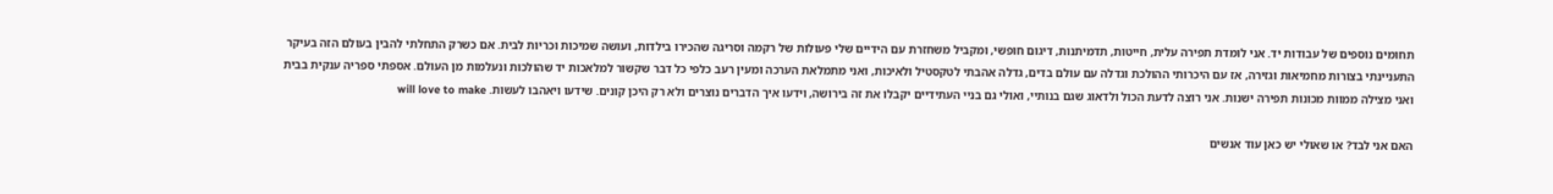תחומים נוספים של עבודות יד. אני לומדת תפירה עלית, חייטות, תדמיתנות, דיגום חופשי, ומקביל משחזרת עם הידיים שלי פעולות של רקמה וסריגה שהכירו בילדות, ועושה שמיכות וכריות לבית. אם כשרק התחלתי להבין בעולם הזה בעיקר התעניינתי בצורות מחמיאות וגזירה, אז עם היכרותי ההולכת וגדלה עם עולם בדים, גדלה אהבתי לטקסטיל ולאיכות, ואני מתמלאת הערכה ומעין רעב כלפי כל דבר שקשור למלאכות יד שהולכות ונעלמות מן העולם. אספתי ספריה ענקית בבית ואני מצילה ממוות מכונות תפירה ישנות. אני רוצה לדעת הכול ולדאוג שגם בנותיי, ואולי גם בניי העתידיים יקבלו את זה בירושה, וידעו איך הדברים נוצרים ולא רק היכן קונים. שידעו ויאהבו לעשות. will love to make

האם אני לבד? או שאולי יש כאן עוד אנשים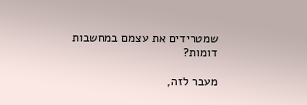שמטרידים את עצמם במחשבות דומות?

מעבר לזה,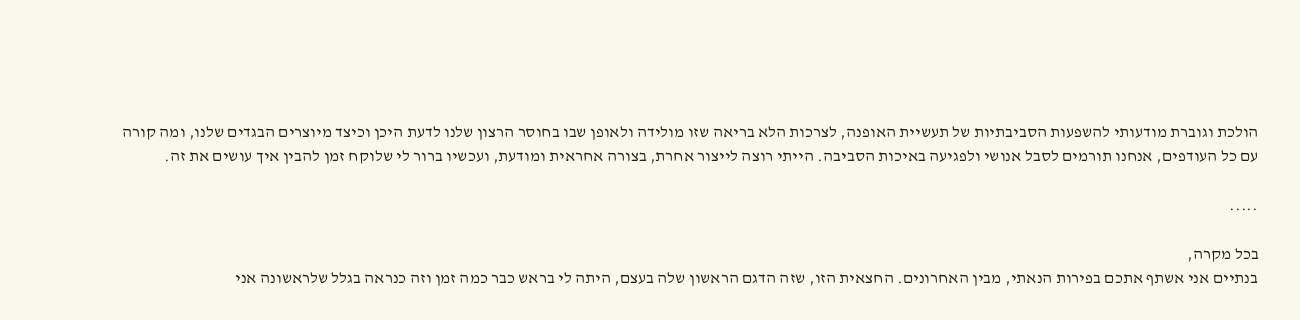הולכת וגוברת מודעותי להשפעות הסביבתיות של תעשיית האופנה, לצרכות הלא בריאה שזו מולידה ולאופן שבו בחוסר הרצון שלנו לדעת היכן וכיצד מיוצרים הבגדים שלנו, ומה קורה עם כל העודפים, אנחנו תורמים לסבל אנושי ולפגיעה באיכות הסביבה. הייתי רוצה לייצור אחרת, בצורה אחראית ומודעת, ועכשיו ברור לי שלוקח זמן להבין איך עושים את זה.

.....

בכל מקרה,
בנתיים אני אשתף אתכם בפירות הנאתי, מבין האחרונים. החצאית הזו, שזה הדגם הראשון שלה בעצם, היתה לי בראש כבר כמה זמן וזה כנראה בגלל שלראשונה אני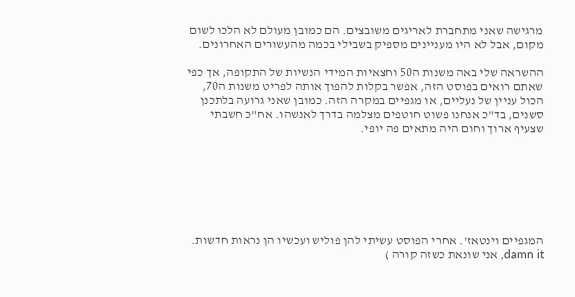מרגישה שאני מתחברת לאריגים משובצים. הם כמובן מעולם לא הלכו לשום מקום, אבל לא היו מעניינים מספיק בשבילי בכמה מהעשורים האחרונים.

ההשראה שלי באה משנות ה50 וחצאיות המידי הנשיות של התקופה, אך כפי שאתם רואים בפוסט הזה, אפשר בקלות להפוך אותה לפריט משנות ה70, הכול עניין של נעליים, או מגפיים במקרה הזה. כמובן שאני גרועה בלתכנן סשנים, בד"כ אנחנו פשוט חוטפים מצלמה בדרך לאנשהו. אח"כ חשבתי שצעיף ארוך וחום היה מתאים פה יופי.







המגפיים וינטאז'. אחרי הפוסט עשיתי להן פוליש ועכשיו הן נראות חדשות. damn it, אני שונאת כשזה קורה )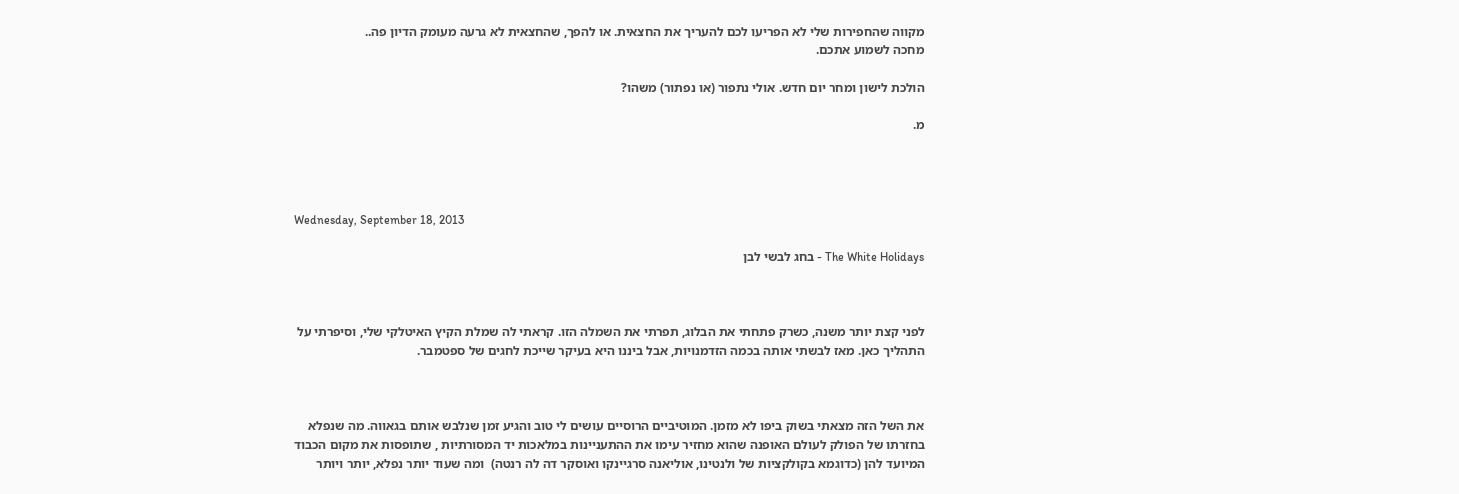מקווה שהחפירות שלי לא הפריעו לכם להעריך את החצאית. או להפך, שהחצאית לא גרעה מעומק הדיון פה..
מחכה לשמוע אתכם.

הולכת לישון ומחר יום חדש. אולי נתפור (או נפתור) משהו?

מ.




Wednesday, September 18, 2013

The White Holidays - בחג לבשי לבן



לפני קצת יותר משנה, כשרק פתחתי את הבלוג, תפרתי את השמלה הזו. קראתי לה שמלת הקיץ האיטלקי שלי, וסיפרתי על התהליך כאן. מאז לבשתי אותה בכמה הזדמנויות, אבל ביננו היא בעיקר שייכת לחגים של ספטמבר.



את השל הזה מצאתי בשוק ביפו לא מזמן. המוטיביים הרוסיים עושים לי טוב והגיע זמן שנלבש אותם בגאווה. מה שנפלא בחזרתו של הפולק לעולם האופנה שהוא מחזיר עימו את ההתעניינות במלאכות יד המסורתיות , שתופסות את מקום הכבוד המיועד להן (כדוגמא בקולקציות של ולנטינו, אוליאנה סרגיינקו ואוסקר דה לה רנטה)  ומה שעוד יותר נפלא, יותר ויותר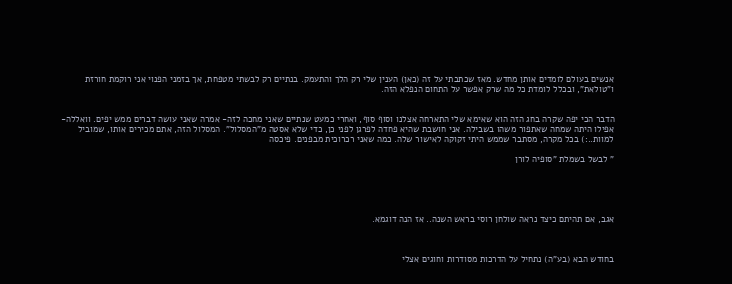אנשים בעולם לומדים אותן מחדש. מאז שכתבתי על זה (כאן) הענין שלי רק הלך והתעמק. בנתיים רק לבשתי מטפחת, אך בזמני הפנוי אני רוקמת חורזת ו"טולאת", ובכלל לומדת כל מה שרק אפשר על התחום הנפלא הזה.


הדבר הכי יפה שקרה בחג הזה הוא שאימא שלי התארחה אצלנו וסוף סוף, ואחרי כמעט שנתיים שאני מחכה לזה- אמרה שאני עושה דברים ממש יפים. וואללה- אפילו היתה שמחה שאתפור משהו בשבילה. אני חושבת שהיא פחדה לפרגן לפני כן, כדי שלא אסטה מ"המסלול". המסלול הזה, אתם מכירים אותו, שמוביל למוות..:) בכל מקרה, מסתבר שממש היתי זקוקה לאישור שלה. כמה שאני רכרוכית מבפנים. פיכסה

" לבשל בשמלת "סופיה לורן





אגב, אם תהיתם כיצד נראה שולחן רוסי בראש השנה.. אז הנה דוגמא.



בחודש הבא (בע"ה) נתחיל על הדרכות מסודרות וחוגים אצלי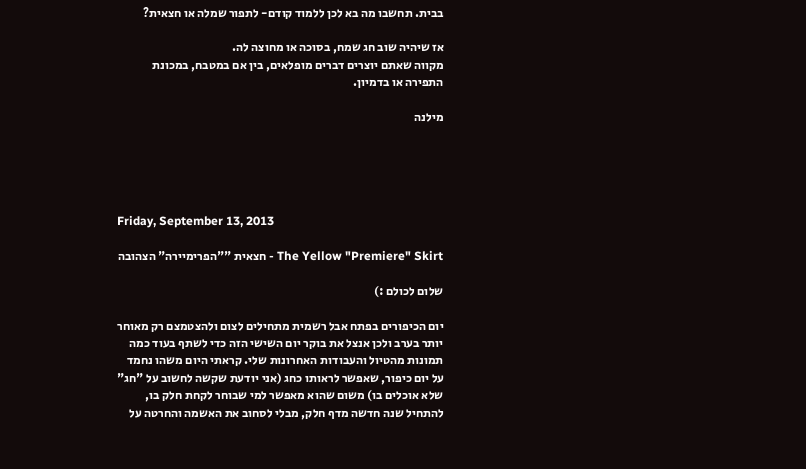בבית. תחשבו מה בא לכן ללמוד קודם- לתפור שמלה או חצאית?

אז שיהיה שוב חג שמח, בסוכה או מחוצה לה.
מקווה שאתם יוצרים דברים מופלאים, בין אם במטבח, במכונת התפירה או בדמיון.

מילנה





Friday, September 13, 2013

The Yellow "Premiere" Skirt - חצאית ""הפרימיירה" הצהובה

שלום לכולם :)

יום הכיפורים בפתח אבל רשמית מתחילים לצום ולהצטמצם רק מאוחר יותר בערב ולכן אנצל את בוקר יום השישי הזה כדי לשתף בעוד כמה תמונות מהטיול והעבודות האחרונות שלי. קראתי היום משהו נחמד על יום כיפור, שאפשר לראותו כחג (אני יודעת שקשה לחשוב על "חג" שלא אוכלים בו) משום שהוא מאפשר למי שבוחר לקחת חלק בו, להתחיל שנה חדשה מדף חלק, מבלי לסחוב את האשמה והחרטה על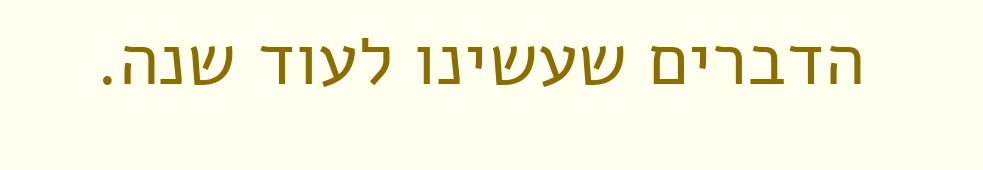הדברים שעשינו לעוד שנה.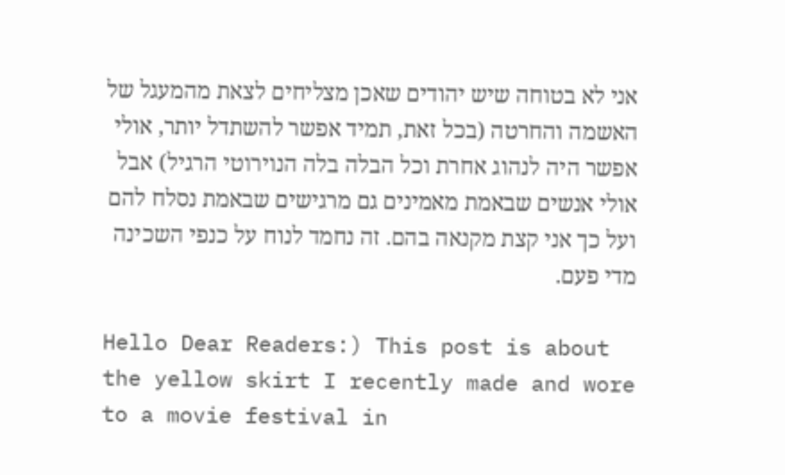אני לא בטוחה שיש יהודים שאכן מצליחים לצאת מהמעגל של האשמה והחרטה (בכל זאת, תמיד אפשר להשתדל יותר, אולי אפשר היה לנהוג אחרת וכל הבלה בלה הנוירוטי הרגיל) אבל אולי אנשים שבאמת מאמינים גם מרגישים שבאמת נסלח להם ועל כך אני קצת מקנאה בהם. זה נחמד לנוח על כנפי השכינה מדי פעם.

Hello Dear Readers:) This post is about the yellow skirt I recently made and wore to a movie festival in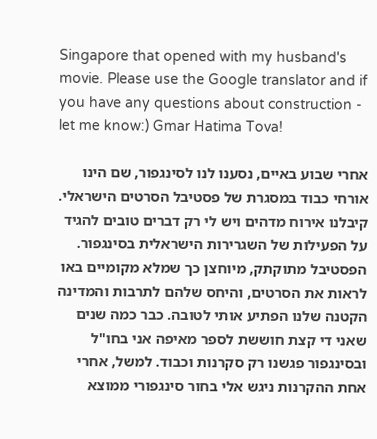Singapore that opened with my husband's movie. Please use the Google translator and if you have any questions about construction - let me know:) Gmar Hatima Tova!

אחרי שבוע באיים, נסענו לנו לסינגפור, שם הינו אורחי כבוד במסגרת של פסטיבל הסרטים הישראלי. קיבלנו אירוח מדהים ויש לי רק דברים טובים להגיד על הפעילות של השגרירות הישראלית בסינגפור. הפסטיבל מתוקתק, מיוחצן כך שמלא מקומיים באו לראות את הסרטים, והיחס שלהם לתרבות והמדינה הקטנה שלנו הפתיע אותי לטובה. כבר כמה שנים שאני די קצת חוששת לספר מאיפה אני בחו"ל ובסינגפור פגשנו רק סקרנות וכבוד. למשל, אחרי אחת ההקרנות ניגש אלי בחור סינגפורי ממוצא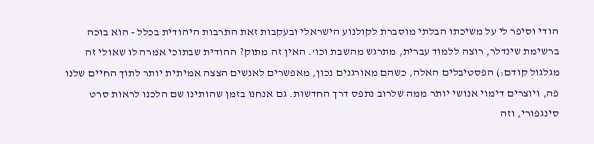הודי וסיפר לי על משיכתו הבלתי מוסברת לקולנוע הישראלי ובעקבות זאת התרבות היהודית בכלל - הוא בוכה ברשימת שינדלר, רוצה ללמוד עברית, מתרגש מהשבת וכו'. האין זה מתוק? ההודית שבתוכי אמרה לו שאולי זה מגלגול קודם:) הפסטיבלים האלה, כשהם מאורגנים נכון, מאפשרים לאנשים הצצה אמיתית יותר לתוך החיים שלנו פה, ויוצרים דימוי אנושי יותר ממה שלרוב נתפס דרך החדשות. גם אנחנו בזמן שהותינו שם הלכנו לראות סרט סינגפורי, וזה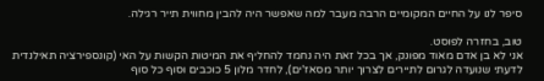סיפר לנו על החיים המקומיים הרבה מעבר למה שאפשר היה להבין מחווית תייר רגילה.

טוב, בחזרה לפוסט.
אני לא בן אדם מאוד מפונק, אך בכל זאת היה נחמד להחליף את המיטות הקשות על האי (קונספירציה תאילנדית לדעתי שנועדה לגרום לתיירים לצרוך יותר מסאז'ים), לחדר מלון 5 כוכבים וסוף כל סוף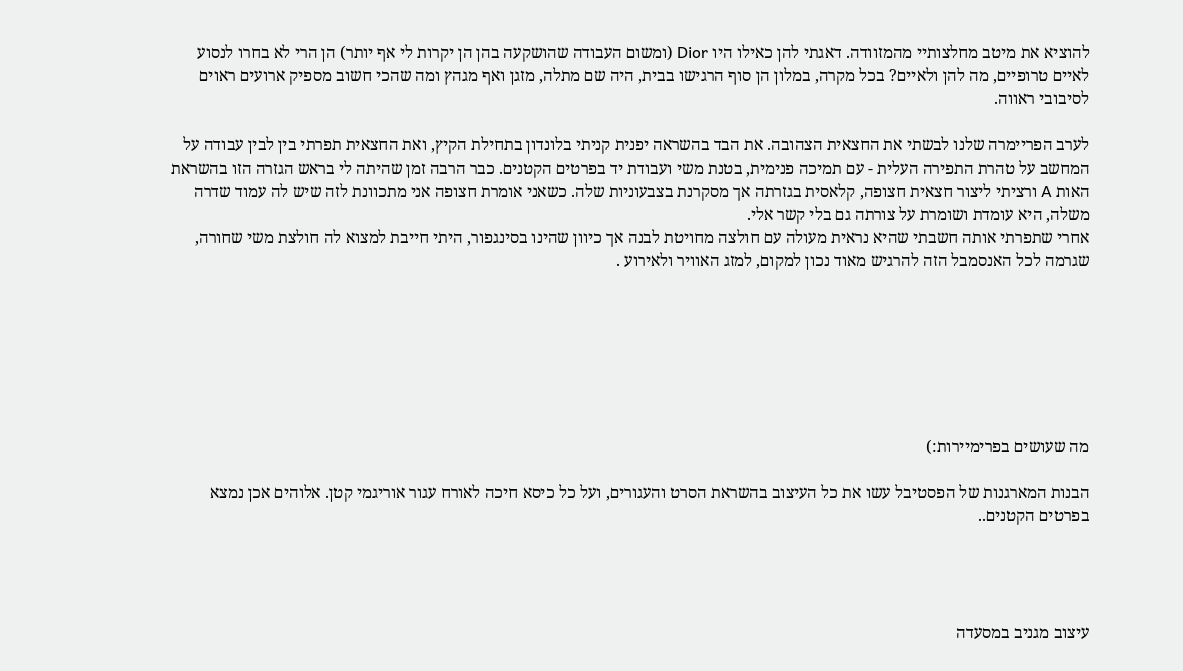להוציא את מיטב מחלצותיי מהמזוודה. דאגתי להן כאילו היו Dior (ומשום העבודה שהושקעה בהן הן יקרות לי אף יותר) הן הרי לא בחרו לנסוע לאיים טרופיים, מה להן ולאיים? בכל מקרה, במלון הן סוף הרגישו בבית, היה שם מתלה, מזגן ואף מגהץ ומה שהכי חשוב מספיק ארועים ראוים לסיבובי ראווה.

לערב הפריימרה שלנו לבשתי את החצאית הצהובה. את הבד בהשראה יפנית קניתי בלונדון בתחילת הקיץ, ואת החצאית תפרתי בין לבין עבודה על המחשב על טהרת התפירה העלית - עם תמיכה פנימית, בטנת משי ועבודת יד בפרטים הקטנים. כבר הרבה זמן שהיתה לי בראש הגזרה הזו בהשראת האות A ורציתי ליצור חצאית חצופה, קלאסית בגזרתה אך מסקרנת בצבעוניות שלה. כשאני אומרת חצופה אני מתכוונת לזה שיש לה עמוד שדרה משלה, היא עומדת ושומרת על צורתה גם בלי קשר אלי.
אחרי שתפרתי אותה חשבתי שהיא נראית מעולה עם חולצה מחויטת לבנה אך כיוון שהינו בסינגפור, היתי חייבת למצוא לה חולצת משי שחורה, שגרמה לכל האנסמבל הזה להרגיש מאוד נכון למקום, למזג האוויר ולאירוע .







מה שעושים בפרימיירות:)

הבנות המארגנות של הפסטיבל עשו את כל העיצוב בהשראת הסרט והעגורים, ועל כל כיסא חיכה לאורח עגור אוריגמי קטן. אלוהים אכן נמצא בפרטים הקטנים..




עיצוב מגניב במסעדה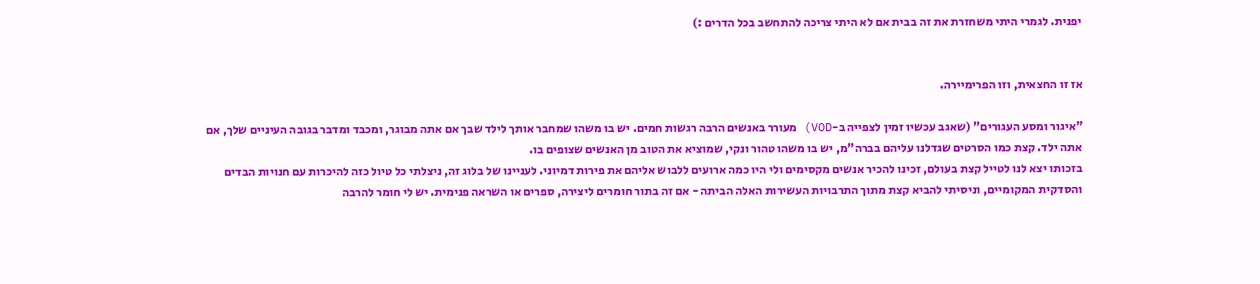יפנית. לגמרי היתי משחזרת את זה בבית אם לא היתי צריכה להתחשב בכל הדרים :)


אז זו החצאית, וזו הפרימיירה.

"איגור ומסע העגורים" (שאגב עכשיו זמין לצפייה ב-VOD) מעורר באנשים הרבה רגשות חמים. יש בו משהו שמחבר אותך לילד שבך אם אתה מבוגר, ומכבד ומדבר בגובה העיניים שלך, אם אתה ילד. קצת כמו הסרטים שגדלנו עליהם בברה"מ, יש בו משהו טהור ונקי, שמוציא את הטוב מן האנשים שצופים בו.
בזכותו יצא לנו לטייל קצת בעולם, זכינו להכיר אנשים מקסימים ולי היו כמה ארועים ללבוש אליהם את פירות דמיוני. לעניינו של בלוג זה, ניצלתי כל טיול כזה להיכרות עם חנויות הבדים והסדקית המקומיים, וניסיתי להביא קצת מתוך התרבויות העשירות האלה הביתה - אם זה בתור חומרים ליצירה, ספרים או השראה פנימית. יש לי חומר להרבה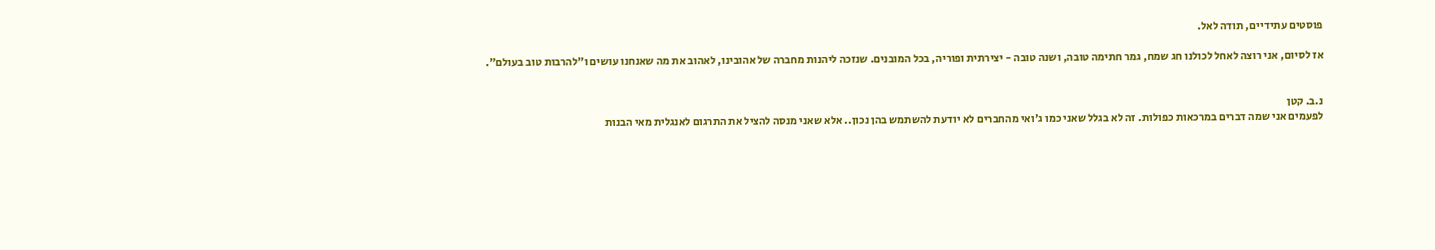פוסטים עתידיים, תודה לאל.

אז לסיום, אני רוצה לאחל לכולנו חג שמח, גמר חתימה טובה, ושנה טובה - יצירתית ופוריה, בכל המובנים. שנזכה ליהנות מחברה של אהובינו, לאהוב את מה שאנחנו עושים ו"להרבות טוב בעולם".


נ.ב. קטן
לפעמים אני שמה דברים במרכאות כפולות. זה לא בגלל שאני כמו ג'ואי מהחברים לא יודעת להשתמש בהן נכון.. אלא שאני מנסה להציל את התרגום לאנגלית מאי הבנות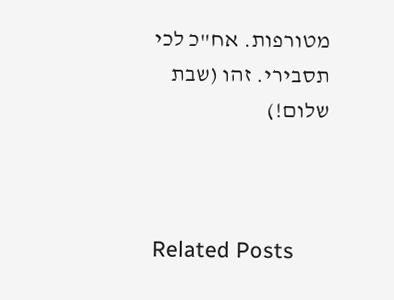מטורפות. אח"כ לכי תסבירי. זהו (שבת שלום!)



Related Posts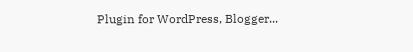Plugin for WordPress, Blogger...